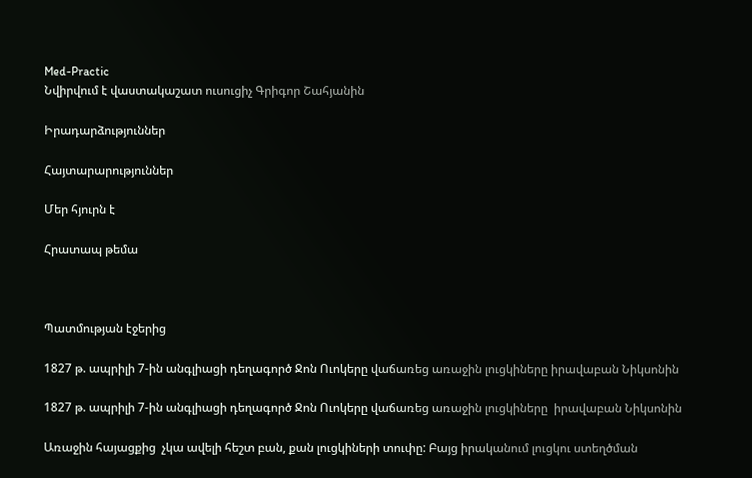Med-Practic
Նվիրվում է վաստակաշատ ուսուցիչ Գրիգոր Շահյանին

Իրադարձություններ

Հայտարարություններ

Մեր հյուրն է

Հրատապ թեմա



Պատմության էջերից

1827 թ. ապրիլի 7-ին անգլիացի դեղագործ Ջոն Ուոկերը վաճառեց առաջին լուցկիները իրավաբան Նիկսոնին

1827 թ. ապրիլի 7-ին անգլիացի դեղագործ Ջոն Ուոկերը վաճառեց առաջին լուցկիները  իրավաբան Նիկսոնին

Առաջին հայացքից  չկա ավելի հեշտ բան, քան լուցկիների տուփը: Բայց իրականում լուցկու ստեղծման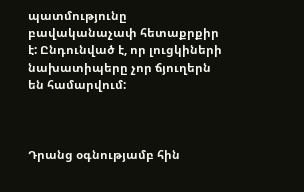պատմությունը բավականաչափ հետաքրքիր է: Ընդունված է, որ լուցկիների նախատիպերը չոր ճյուղերն են համարվում:



Դրանց օգնությամբ հին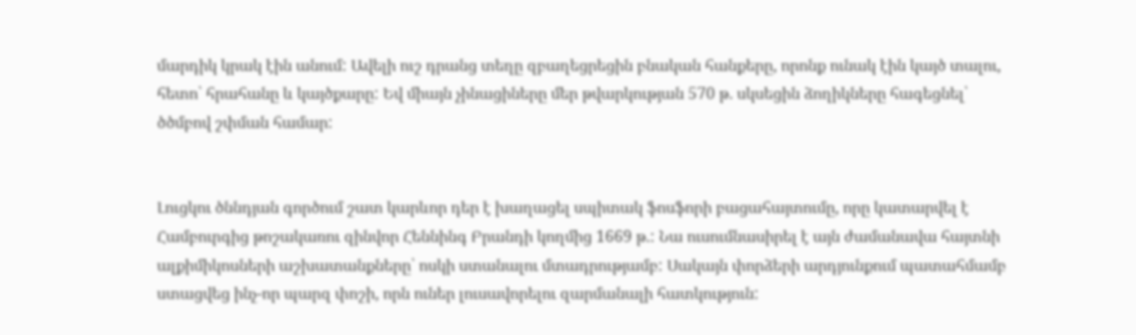մարդիկ կրակ էին անում: Ավելի ուշ դրանց տեղը զբաղեցրեցին բնական հանքերը, որոնք ունակ էին կայծ տալու, հետո՝ հրահանը և կայծքարը: Եվ միայն չինացիները մեր թվարկության 570 թ. սկսեցին ձողիկները հագեցնել՝ ծծմբով շփման համար:


Լուցկու ծննդյան գործում շատ կարևոր դեր է խաղացել սպիտակ ֆոսֆորի բացահայտումը, որը կատարվել է Համբուրգից թոշակառու զինվոր Հեննինգ Բրանդի կողմից 1669 թ.: Նա ուսումնասիրել է այն ժամանավա հայտնի ալքիմիկոսների աշխատանքները՝ ոսկի ստանալու մտադրությամբ: Սակայն փորձերի արդյունքում պատահմամբ ստացվեց ինչ-որ պարզ փոշի, որն ուներ լուսավորելու զարմանալի հատկություն: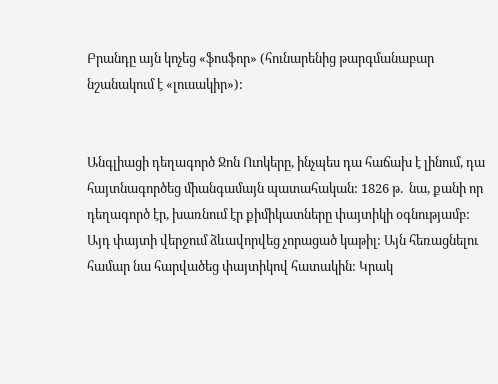Բրանդը այն կոչեց «ֆոսֆոր» (հունարենից թարգմանաբար նշանակում է «լուսակիր»):


Անգլիացի դեղագործ Ջոն Ուոկերը, ինչպես դա հաճախ է լինում, դա հայտնագործեց միանգամայն պատահական: 1826 թ.  նա, քանի որ դեղագործ էր, խառնում էր քիմիկատները փայտիկի օգնությամբ: Այդ փայտի վերջում ձևավորվեց չորացած կաթիլ: Այն հեռացնելու համար նա հարվածեց փայտիկով հատակին: Կրակ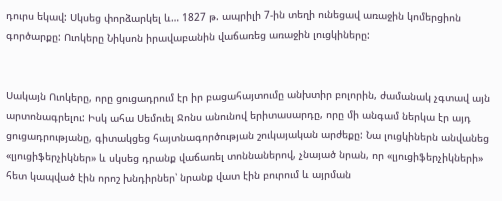դուրս եկավ: Սկսեց փորձարկել և… 1827 թ. ապրիլի 7-ին տեղի ունեցավ առաջին կոմերցիոն գործարքը: Ուոկերը Նիկսոն իրավաբանին վաճառեց առաջին լուցկիները:


Սակայն Ուոկերը, որը ցուցադրում էր իր բացահայտումը անխտիր բոլորին, ժամանակ չգտավ այն արտոնագրելու: Իսկ ահա Սեմուել Ջոնս անունով երիտասարդը, որը մի անգամ ներկա էր այդ ցուցադրությանը, գիտակցեց հայտնագործության շուկայական արժեքը: Նա լուցկիներն անվանեց «լյուցիֆերչիկներ» և սկսեց դրանք վաճառել տոննաներով, չնայած նրան, որ «լյուցիֆերչիկների» հետ կապված էին որոշ խնդիրներ՝ նրանք վատ էին բուրում և այրման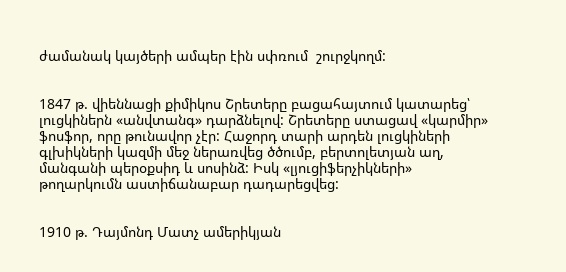ժամանակ կայծերի ամպեր էին սփռում  շուրջկողմ:


1847 թ. վիեննացի քիմիկոս Շրետերը բացահայտում կատարեց՝ լուցկիներն «անվտանգ» դարձնելով: Շրետերը ստացավ «կարմիր» ֆոսֆոր, որը թունավոր չէր: Հաջորդ տարի արդեն լուցկիների գլխիկների կազմի մեջ ներառվեց ծծումբ, բերտոլետյան աղ, մանգանի պերօքսիդ և սոսինձ: Իսկ «լյուցիֆերչիկների» թողարկումն աստիճանաբար դադարեցվեց:


1910 թ. Դայմոնդ Մատչ ամերիկյան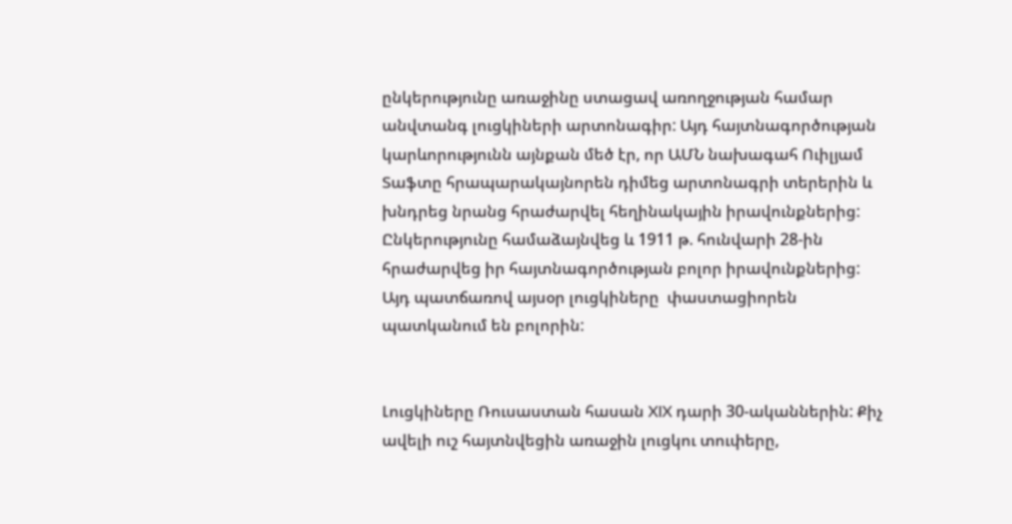ընկերությունը առաջինը ստացավ առողջության համար անվտանգ լուցկիների արտոնագիր: Այդ հայտնագործության կարևորությունն այնքան մեծ էր, որ ԱՄՆ նախագահ Ուիլյամ Տաֆտը հրապարակայնորեն դիմեց արտոնագրի տերերին և խնդրեց նրանց հրաժարվել հեղինակային իրավունքներից: Ընկերությունը համաձայնվեց և 1911 թ. հունվարի 28-ին հրաժարվեց իր հայտնագործության բոլոր իրավունքներից: Այդ պատճառով այսօր լուցկիները  փաստացիորեն պատկանում են բոլորին:


Լուցկիները Ռուսաստան հասան XIX դարի 30-ականներին: Քիչ ավելի ուշ հայտնվեցին առաջին լուցկու տուփերը,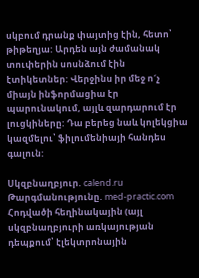սկբում դրանք փայտից էին, հետո՝ թիթեղյա: Արդեն այն ժամանակ տուփերին սոսնձում էին էտիկետներ: Վերջինս իր մեջ ո´չ միայն ինֆորմացիա էր պարունակում, այլև զարդարում էր լուցկիները: Դա բերեց նաև կոլեկցիա կազմելու՝ ֆիլումենիայի հանդես գալուն:

Սկզբնաղբյուր. calend.ru
Թարգմանությունը. med-practic.com
Հոդվածի հեղինակային (այլ սկզբնաղբյուրի առկայության դեպքում՝ էլեկտրոնային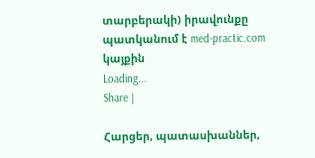տարբերակի) իրավունքը պատկանում է med-practic.com կայքին
Loading...
Share |

Հարցեր, պատասխաններ,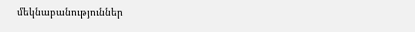մեկնաբանություններ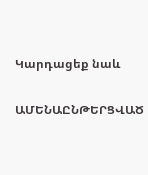Կարդացեք նաև

ԱՄԵՆԱԸՆԹԵՐՑՎԱԾ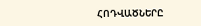ՀՈԴՎԱԾՆԵՐԸ